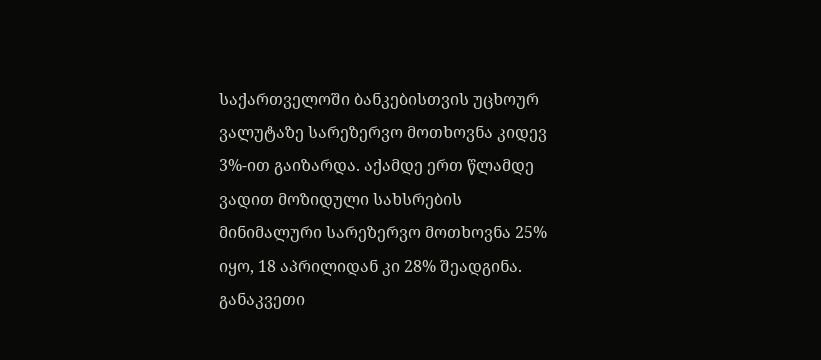საქართველოში ბანკებისთვის უცხოურ ვალუტაზე სარეზერვო მოთხოვნა კიდევ 3%-ით გაიზარდა. აქამდე ერთ წლამდე ვადით მოზიდული სახსრების მინიმალური სარეზერვო მოთხოვნა 25% იყო, 18 აპრილიდან კი 28% შეადგინა. განაკვეთი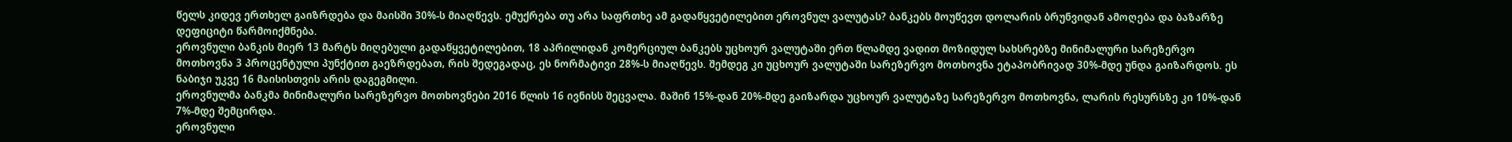წელს კიდევ ერთხელ გაიზრდება და მაისში 30%-ს მიაღწევს. ემუქრება თუ არა საფრთხე ამ გადაწყვეტილებით ეროვნულ ვალუტას? ბანკებს მოუწევთ დოლარის ბრუნვიდან ამოღება და ბაზარზე დეფიციტი წარმოიქმნება.
ეროვნული ბანკის მიერ 13 მარტს მიღებული გადაწყვეტილებით, 18 აპრილიდან კომერციულ ბანკებს უცხოურ ვალუტაში ერთ წლამდე ვადით მოზიდულ სახსრებზე მინიმალური სარეზერვო მოთხოვნა 3 პროცენტული პუნქტით გაეზრდებათ, რის შედეგადაც, ეს ნორმატივი 28%-ს მიაღწევს. შემდეგ კი უცხოურ ვალუტაში სარეზერვო მოთხოვნა ეტაპობრივად 30%-მდე უნდა გაიზარდოს. ეს ნაბიჯი უკვე 16 მაისისთვის არის დაგეგმილი.
ეროვნულმა ბანკმა მინიმალური სარეზერვო მოთხოვნები 2016 წლის 16 ივნისს შეცვალა. მაშინ 15%-დან 20%-მდე გაიზარდა უცხოურ ვალუტაზე სარეზერვო მოთხოვნა, ლარის რესურსზე კი 10%-დან 7%-მდე შემცირდა.
ეროვნული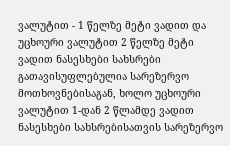ვალუტით - 1 წელზე მეტი ვადით და უცხოური ვალუტით 2 წელზე მეტი ვადით ნასესხები სახსრები გათავისუფლებულია სარეზერვო მოთხოვნებისაგან, ხოლო უცხოური ვალუტით 1-დან 2 წლამდე ვადით ნასესხები სახსრებისათვის სარეზერვო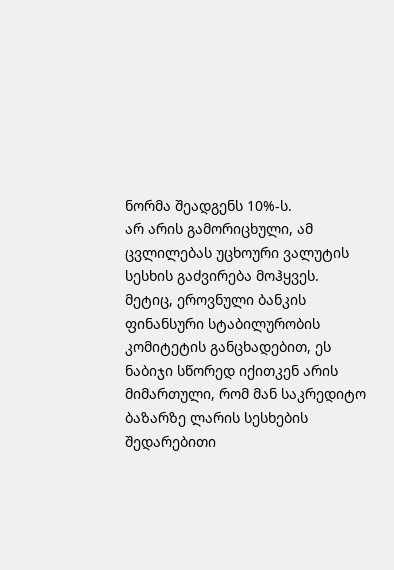ნორმა შეადგენს 10%-ს.
არ არის გამორიცხული, ამ ცვლილებას უცხოური ვალუტის სესხის გაძვირება მოჰყვეს. მეტიც, ეროვნული ბანკის ფინანსური სტაბილურობის კომიტეტის განცხადებით, ეს ნაბიჯი სწორედ იქითკენ არის მიმართული, რომ მან საკრედიტო ბაზარზე ლარის სესხების შედარებითი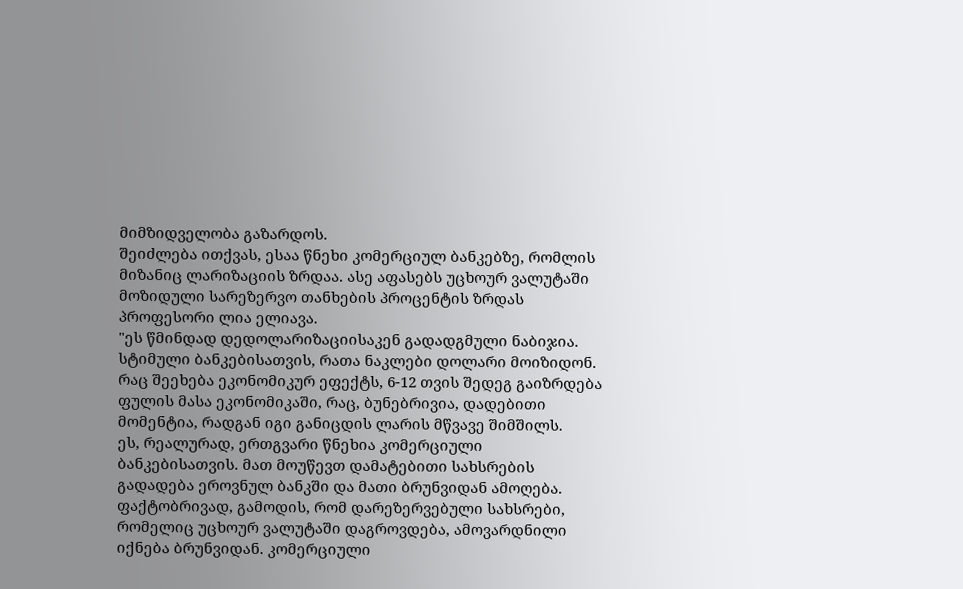მიმზიდველობა გაზარდოს.
შეიძლება ითქვას, ესაა წნეხი კომერციულ ბანკებზე, რომლის მიზანიც ლარიზაციის ზრდაა. ასე აფასებს უცხოურ ვალუტაში მოზიდული სარეზერვო თანხების პროცენტის ზრდას პროფესორი ლია ელიავა.
"ეს წმინდად დედოლარიზაციისაკენ გადადგმული ნაბიჯია. სტიმული ბანკებისათვის, რათა ნაკლები დოლარი მოიზიდონ. რაც შეეხება ეკონომიკურ ეფექტს, 6-12 თვის შედეგ გაიზრდება ფულის მასა ეკონომიკაში, რაც, ბუნებრივია, დადებითი მომენტია, რადგან იგი განიცდის ლარის მწვავე შიმშილს.
ეს, რეალურად, ერთგვარი წნეხია კომერციული ბანკებისათვის. მათ მოუწევთ დამატებითი სახსრების გადადება ეროვნულ ბანკში და მათი ბრუნვიდან ამოღება. ფაქტობრივად, გამოდის, რომ დარეზერვებული სახსრები, რომელიც უცხოურ ვალუტაში დაგროვდება, ამოვარდნილი იქნება ბრუნვიდან. კომერციული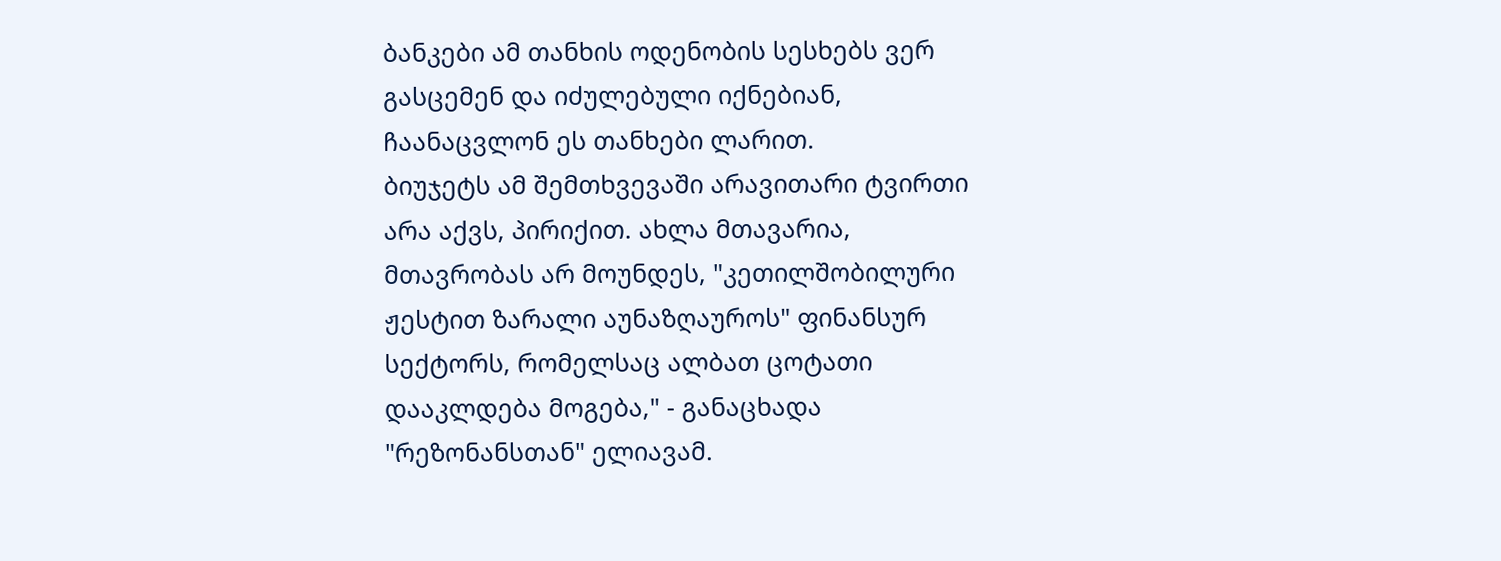ბანკები ამ თანხის ოდენობის სესხებს ვერ გასცემენ და იძულებული იქნებიან, ჩაანაცვლონ ეს თანხები ლარით.
ბიუჯეტს ამ შემთხვევაში არავითარი ტვირთი არა აქვს, პირიქით. ახლა მთავარია, მთავრობას არ მოუნდეს, "კეთილშობილური ჟესტით ზარალი აუნაზღაუროს" ფინანსურ სექტორს, რომელსაც ალბათ ცოტათი დააკლდება მოგება," - განაცხადა "რეზონანსთან" ელიავამ.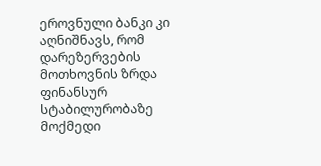ეროვნული ბანკი კი აღნიშნავს, რომ დარეზერვების მოთხოვნის ზრდა ფინანსურ სტაბილურობაზე მოქმედი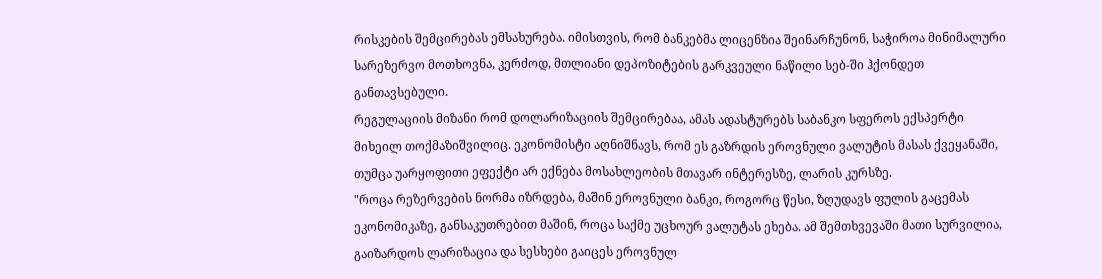რისკების შემცირებას ემსახურება. იმისთვის, რომ ბანკებმა ლიცენზია შეინარჩუნონ, საჭიროა მინიმალური სარეზერვო მოთხოვნა, კერძოდ, მთლიანი დეპოზიტების გარკვეული ნაწილი სებ-ში ჰქონდეთ განთავსებული.
რეგულაციის მიზანი რომ დოლარიზაციის შემცირებაა, ამას ადასტურებს საბანკო სფეროს ექსპერტი მიხეილ თოქმაზიშვილიც. ეკონომისტი აღნიშნავს, რომ ეს გაზრდის ეროვნული ვალუტის მასას ქვეყანაში, თუმცა უარყოფითი ეფექტი არ ექნება მოსახლეობის მთავარ ინტერესზე, ლარის კურსზე.
"როცა რეზერვების ნორმა იზრდება, მაშინ ეროვნული ბანკი, როგორც წესი, ზღუდავს ფულის გაცემას ეკონომიკაზე, განსაკუთრებით მაშინ, როცა საქმე უცხოურ ვალუტას ეხება. ამ შემთხვევაში მათი სურვილია, გაიზარდოს ლარიზაცია და სესხები გაიცეს ეროვნულ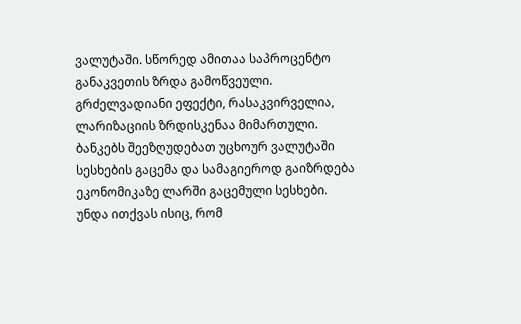ვალუტაში. სწორედ ამითაა საპროცენტო განაკვეთის ზრდა გამოწვეული.
გრძელვადიანი ეფექტი, რასაკვირველია, ლარიზაციის ზრდისკენაა მიმართული. ბანკებს შეეზღუდებათ უცხოურ ვალუტაში სესხების გაცემა და სამაგიეროდ გაიზრდება ეკონომიკაზე ლარში გაცემული სესხები. უნდა ითქვას ისიც, რომ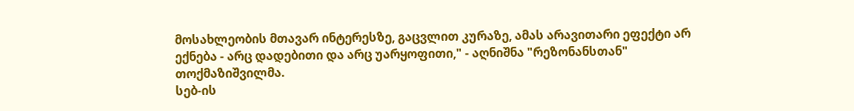მოსახლეობის მთავარ ინტერესზე, გაცვლით კურაზე, ამას არავითარი ეფექტი არ ექნება - არც დადებითი და არც უარყოფითი," - აღნიშნა "რეზონანსთან" თოქმაზიშვილმა.
სებ-ის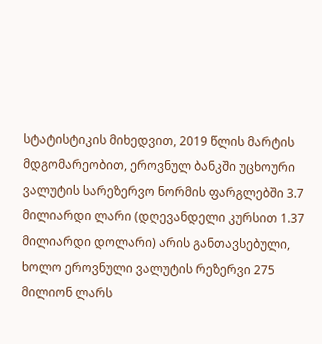სტატისტიკის მიხედვით, 2019 წლის მარტის მდგომარეობით, ეროვნულ ბანკში უცხოური ვალუტის სარეზერვო ნორმის ფარგლებში 3.7 მილიარდი ლარი (დღევანდელი კურსით 1.37 მილიარდი დოლარი) არის განთავსებული, ხოლო ეროვნული ვალუტის რეზერვი 275 მილიონ ლარს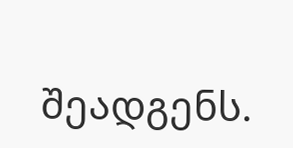შეადგენს.